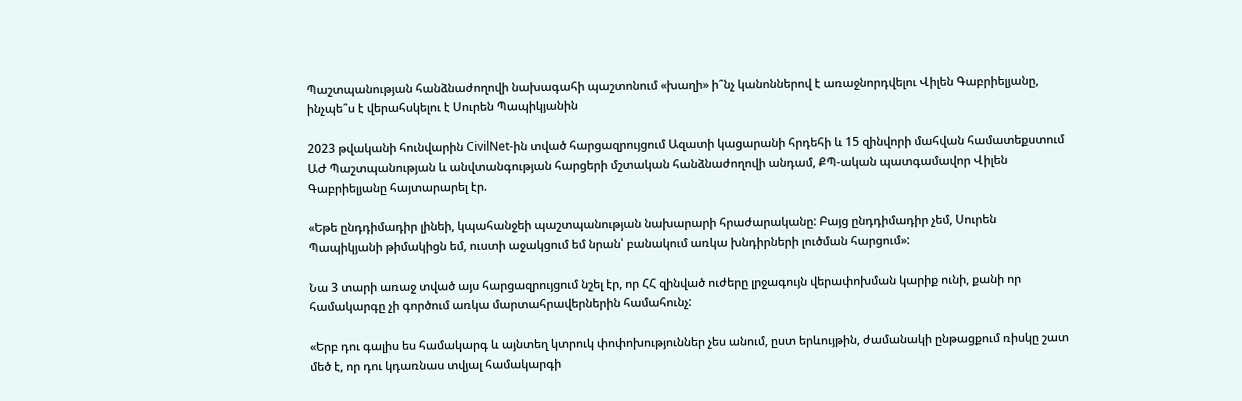Պաշտպանության հանձնաժողովի նախագահի պաշտոնում «խաղի» ի՞նչ կանոններով է առաջնորդվելու Վիլեն Գաբրիելյանը, ինչպե՞ս է վերահսկելու է Սուրեն Պապիկյանին

2023 թվականի հունվարին CivilNet-ին տված հարցազրույցում Ազատի կացարանի հրդեհի և 15 զինվորի մահվան համատեքստում ԱԺ Պաշտպանության և անվտանգության հարցերի մշտական հանձնաժողովի անդամ, ՔՊ-ական պատգամավոր Վիլեն Գաբրիելյանը հայտարարել էր.

«Եթե ընդդիմադիր լինեի, կպահանջեի պաշտպանության նախարարի հրաժարականը: Բայց ընդդիմադիր չեմ, Սուրեն Պապիկյանի թիմակիցն եմ, ուստի աջակցում եմ նրան՝ բանակում առկա խնդիրների լուծման հարցում»:

Նա 3 տարի առաջ տված այս հարցազրույցում նշել էր, որ ՀՀ զինված ուժերը լրջագույն վերափոխման կարիք ունի, քանի որ համակարգը չի գործում առկա մարտահրավերներին համահունչ:

«Երբ դու գալիս ես համակարգ և այնտեղ կտրուկ փոփոխություններ չես անում, ըստ երևույթին, ժամանակի ընթացքում ռիսկը շատ մեծ է, որ դու կդառնաս տվյալ համակարգի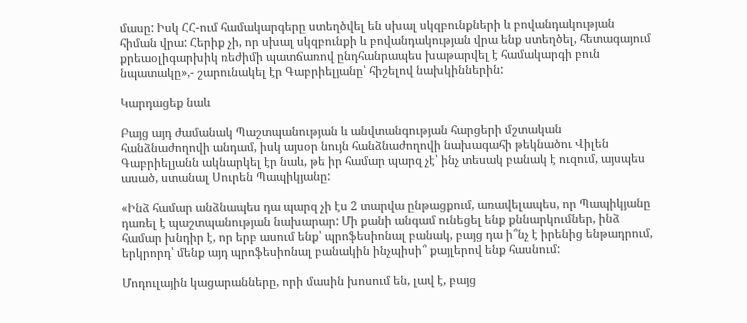մասը: Իսկ ՀՀ-ում համակարգերը ստեղծվել են սխալ սկզբունքների և բովանդակության հիման վրա: Հերիք չի, որ սխալ սկզբունքի և բովանդակության վրա ենք ստեղծել, հետագայում քրեաօլիգարխիկ ռեժիմի պատճառով ընդհանրապես խաթարվել է համակարգի բուն նպատակը»,- շարունակել էր Գաբրիելյանը՝ հիշելով նախկիններին:

Կարդացեք նաև

Բայց այդ ժամանակ Պաշտպանության և անվտանգության հարցերի մշտական հանձնաժողովի անդամ, իսկ այսօր նույն հանձնաժողովի նախագահի թեկնածու Վիլեն Գաբրիելյանն ակնարկել էր նաև, թե իր համար պարզ չէ՝ ինչ տեսակ բանակ է ուզում, այսպես ասած, ստանալ Սուրեն Պապիկյանը:

«Ինձ համար անձնապես դա պարզ չի էս 2 տարվա ընթացքում, առավելապես, որ Պապիկյանը դառել է պաշտպանության նախարար: Մի քանի անգամ ունեցել ենք քննարկումներ, ինձ համար խնդիր է, որ երբ ասում ենք՝ պրոֆեսիոնալ բանակ, բայց դա ի՞նչ է իրենից ենթադրում, երկրորդ՝ մենք այդ պրոֆեսիոնալ բանակին ինչպիսի՞ քայլերով ենք հասնում:

Մոդուլային կացարանները, որի մասին խոսում են, լավ է, բայց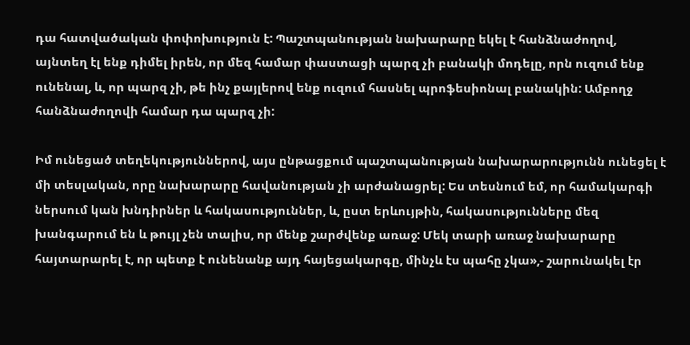դա հատվածական փոփոխություն է: Պաշտպանության նախարարը եկել է հանձնաժողով, այնտեղ էլ ենք դիմել իրեն, որ մեզ համար փաստացի պարզ չի բանակի մոդելը, որն ուզում ենք ունենալ, և, որ պարզ չի, թե ինչ քայլերով ենք ուզում հասնել պրոֆեսիոնալ բանակին: Ամբողջ հանձնաժողովի համար դա պարզ չի:

Իմ ունեցած տեղեկություններով, այս ընթացքում պաշտպանության նախարարությունն ունեցել է մի տեսլական, որը նախարարը հավանության չի արժանացրել: Ես տեսնում եմ, որ համակարգի ներսում կան խնդիրներ և հակասություններ, և, ըստ երևույթին, հակասությունները մեզ խանգարում են և թույլ չեն տալիս, որ մենք շարժվենք առաջ: Մեկ տարի առաջ նախարարը հայտարարել է, որ պետք է ունենանք այդ հայեցակարգը, մինչև էս պահը չկա»,- շարունակել էր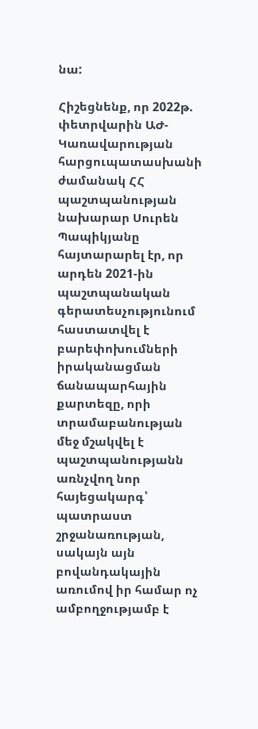նա:

Հիշեցնենք, որ 2022թ. փետրվարին ԱԺ-Կառավարության հարցուպատասխանի ժամանակ ՀՀ պաշտպանության նախարար Սուրեն Պապիկյանը հայտարարել էր, որ արդեն 2021-ին պաշտպանական գերատեսչությունում հաստատվել է բարեփոխումների իրականացման ճանապարհային քարտեզը, որի տրամաբանության մեջ մշակվել է պաշտպանությանն առնչվող նոր հայեցակարգ՝ պատրաստ շրջանառության, սակայն այն բովանդակային առումով իր համար ոչ ամբողջությամբ է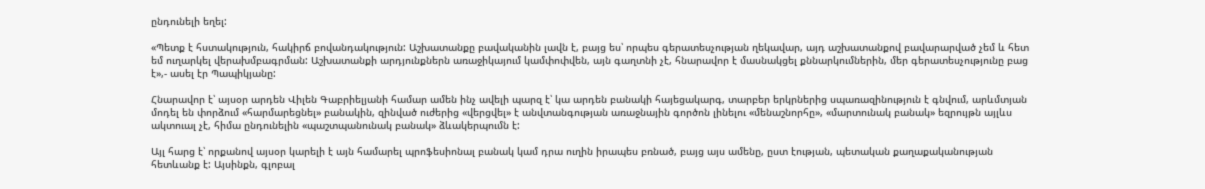ընդունելի եղել:

«Պետք է հստակություն, հակիրճ բովանդակություն: Աշխատանքը բավականին լավն է, բայց ես՝ որպես գերատեսչության ղեկավար, այդ աշխատանքով բավարարված չեմ և հետ եմ ուղարկել վերախմբագրման: Աշխատանքի արդյունքներն առաջիկայում կամփոփվեն, այն գաղտնի չէ, հնարավոր է մասնակցել քննարկումներին, մեր գերատեսչությունը բաց է»,- ասել էր Պապիկյանը:

Հնարավոր է՝ այսօր արդեն Վիլեն Գաբրիելյանի համար ամեն ինչ ավելի պարզ է՝ կա արդեն բանակի հայեցակարգ, տարբեր երկրներից սպառազինություն է գնվում, արևմտյան մոդել են փորձում «հարմարեցնել» բանակին, զինված ուժերից «վերցվել» է անվտանգության առաջնային գործոն լինելու «մենաշնորհը», «մարտունակ բանակ» եզրույթն այլևս ակտուալ չէ, հիմա ընդունելին «պաշտպանունակ բանակ» ձևակերպումն է:

Այլ հարց է՝ որքանով այսօր կարելի է այն համարել պրոֆեսիոնալ բանակ կամ դրա ուղին իրապես բռնած, բայց այս ամենը, ըստ էության, պետական քաղաքականության հետևանք է: Այսինքն, գլոբալ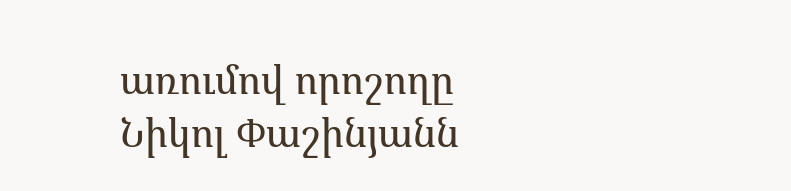առումով որոշողը Նիկոլ Փաշինյանն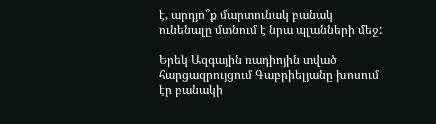է, արդյո՞ք մարտունակ բանակ ունենալը մտնում է նրա պլանների մեջ:

Երեկ Ազգային ռադիոյին տված հարցազրույցում Գաբրիելյանը խոսում էր բանակի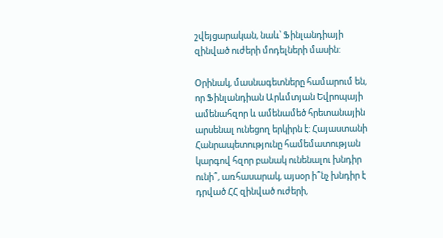շվեյցարական, նաև՝ Ֆինլանդիայի զինված ուժերի մոդելների մասին:

Օրինակ, մասնագետները համարում են, որ Ֆինլանդիան Արևմտյան Եվրոպայի ամենահզոր և ամենամեծ հրետանային արսենալ ունեցող երկիրն է: Հայաստանի Հանրապետությունը համեմատության կարգով հզոր բանակ ունենալու խնդիր ունի՞, առհասարակ, այսօր ի՞նչ խնդիր է դրված ՀՀ զինված ուժերի,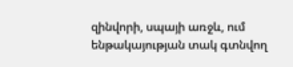զինվորի, սպայի առջև, ում ենթակայության տակ գտնվող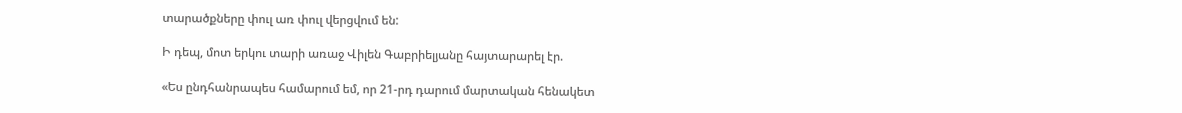տարածքները փուլ առ փուլ վերցվում են:

Ի դեպ, մոտ երկու տարի առաջ Վիլեն Գաբրիելյանը հայտարարել էր.

«Ես ընդհանրապես համարում եմ, որ 21-րդ դարում մարտական հենակետ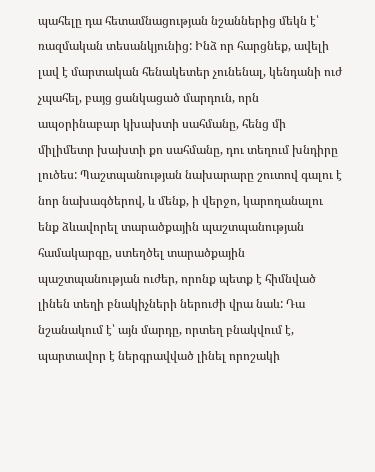պահելը դա հետամնացության նշաններից մեկն է՝ ռազմական տեսանկյունից: Ինձ որ հարցնեք, ավելի լավ է մարտական հենակետեր չունենալ, կենդանի ուժ չպահել, բայց ցանկացած մարդուն, որն ապօրինաբար կխախտի սահմանը, հենց մի միլիմետր խախտի քո սահմանը, դու տեղում խնդիրը լուծես: Պաշտպանության նախարարը շուտով գալու է նոր նախագծերով, և մենք, ի վերջո, կարողանալու ենք ձևավորել տարածքային պաշտպանության համակարգը, ստեղծել տարածքային պաշտպանության ուժեր, որոնք պետք է հիմնված լինեն տեղի բնակիչների ներուժի վրա նաև: Դա նշանակում է՝ այն մարդը, որտեղ բնակվում է, պարտավոր է ներգրավված լինել որոշակի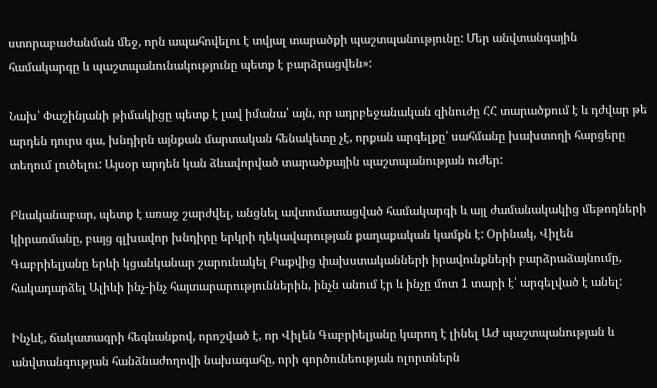ստորաբաժանման մեջ, որն ապահովելու է տվյալ տարածքի պաշտպանությունը: Մեր անվտանգային համակարգը և պաշտպանունակությունը պետք է բարձրացվեն»:

Նախ՝ Փաշինյանի թիմակիցը պետք է լավ իմանա՝ այն, որ ադրբեջանական զինուժը ՀՀ տարածքում է և դժվար թե արդեն դուրս գա, խնդիրն այնքան մարտական հենակետը չէ, որքան արգելքը՝ սահմանը խախտողի հարցերը տեղում լուծելու: Այսօր արդեն կան ձևավորված տարածքային պաշտպանության ուժեր:

Բնականաբար, պետք է առաջ շարժվել, անցնել ավտոմատացված համակարգի և այլ ժամանակակից մեթոդների կիրառմանը, բայց գլխավոր խնդիրը երկրի ղեկավարության քաղաքական կամքն է: Օրինակ, Վիլեն Գաբրիելյանը երևի կցանկանար շարունակել Բաքվից փախստականների իրավունքների բարձրաձայնումը, հակադարձել Ալիևի ինչ-ինչ հայտարարություններին, ինչն անում էր և ինչը մոտ 1 տարի է՝ արգելված է անել:

Ինչևէ, ճակատագրի հեգնանքով, որոշված է, որ Վիլեն Գաբրիելյանը կարող է լինել ԱԺ պաշտպանության և անվտանգության հանձնաժողովի նախագահը, որի գործունեության ոլորտներն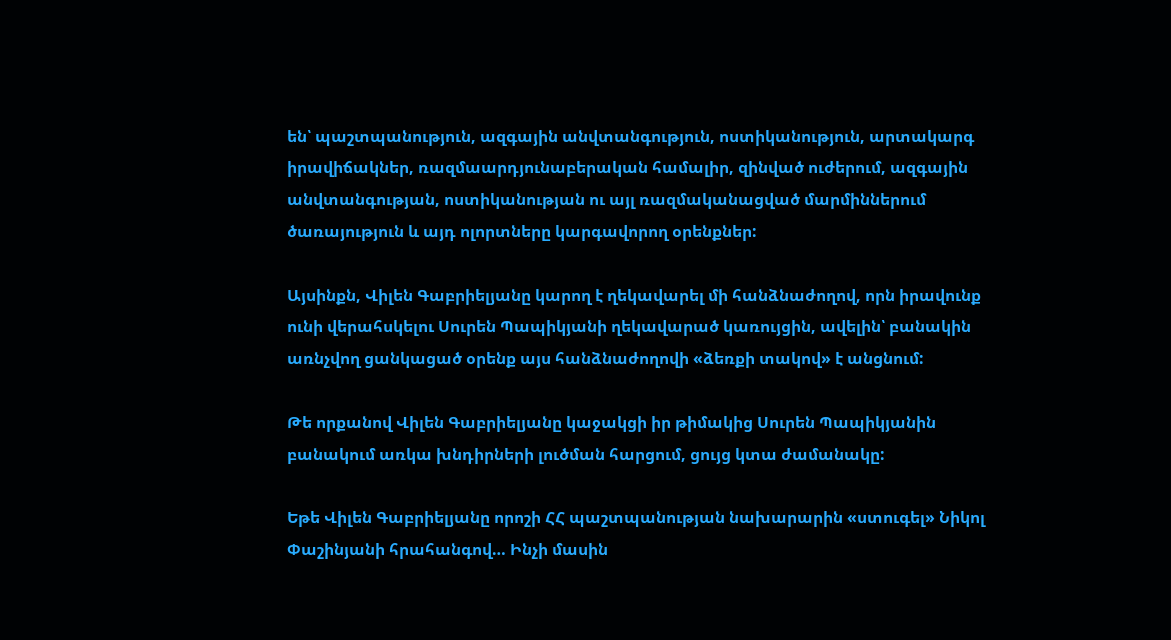են՝ պաշտպանություն, ազգային անվտանգություն, ոստիկանություն, արտակարգ իրավիճակներ, ռազմաարդյունաբերական համալիր, զինված ուժերում, ազգային անվտանգության, ոստիկանության ու այլ ռազմականացված մարմիններում ծառայություն և այդ ոլորտները կարգավորող օրենքներ:

Այսինքն, Վիլեն Գաբրիելյանը կարող է ղեկավարել մի հանձնաժողով, որն իրավունք ունի վերահսկելու Սուրեն Պապիկյանի ղեկավարած կառույցին, ավելին՝ բանակին առնչվող ցանկացած օրենք այս հանձնաժողովի «ձեռքի տակով» է անցնում:

Թե որքանով Վիլեն Գաբրիելյանը կաջակցի իր թիմակից Սուրեն Պապիկյանին բանակում առկա խնդիրների լուծման հարցում, ցույց կտա ժամանակը:

Եթե Վիլեն Գաբրիելյանը որոշի ՀՀ պաշտպանության նախարարին «ստուգել» Նիկոլ Փաշինյանի հրահանգով… Ինչի մասին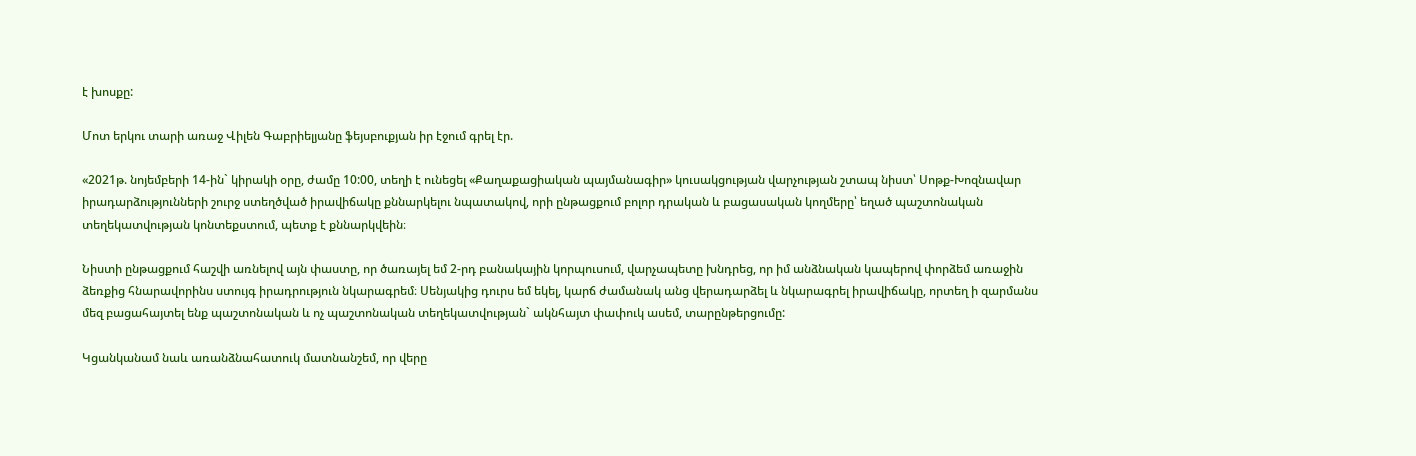է խոսքը:

Մոտ երկու տարի առաջ Վիլեն Գաբրիելյանը ֆեյսբուքյան իր էջում գրել էր.

«2021թ. նոյեմբերի 14-ին` կիրակի օրը, ժամը 10:00, տեղի է ունեցել «Քաղաքացիական պայմանագիր» կուսակցության վարչության շտապ նիստ՝ Սոթք-Խոզնավար իրադարձությունների շուրջ ստեղծված իրավիճակը քննարկելու նպատակով, որի ընթացքում բոլոր դրական և բացասական կողմերը՝ եղած պաշտոնական տեղեկատվության կոնտեքստում, պետք է քննարկվեին։

Նիստի ընթացքում հաշվի առնելով այն փաստը, որ ծառայել եմ 2-րդ բանակային կորպուսում, վարչապետը խնդրեց, որ իմ անձնական կապերով փորձեմ առաջին ձեռքից հնարավորինս ստույգ իրադրություն նկարագրեմ։ Սենյակից դուրս եմ եկել, կարճ ժամանակ անց վերադարձել և նկարագրել իրավիճակը, որտեղ ի զարմանս մեզ բացահայտել ենք պաշտոնական և ոչ պաշտոնական տեղեկատվության` ակնհայտ փափուկ ասեմ, տարընթերցումը:

Կցանկանամ նաև առանձնահատուկ մատնանշեմ, որ վերը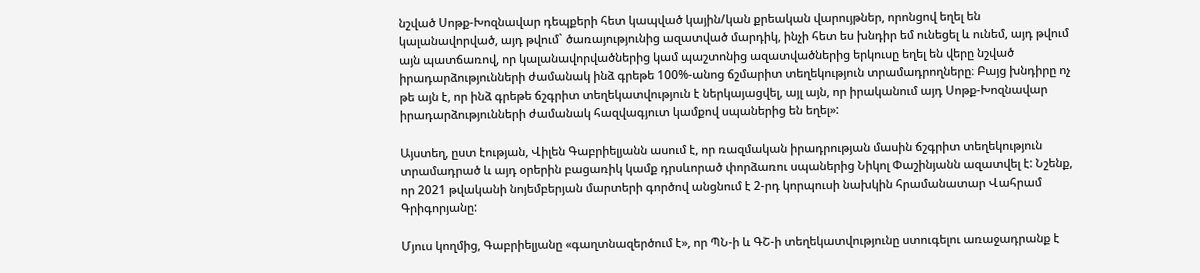նշված Սոթք-Խոզնավար դեպքերի հետ կապված կային/կան քրեական վարույթներ, որոնցով եղել են կալանավորված, այդ թվում` ծառայությունից ազատված մարդիկ, ինչի հետ ես խնդիր եմ ունեցել և ունեմ, այդ թվում այն պատճառով, որ կալանավորվածներից կամ պաշտոնից ազատվածներից երկուսը եղել են վերը նշված իրադարձությունների ժամանակ ինձ գրեթե 100%-անոց ճշմարիտ տեղեկություն տրամադրողները։ Բայց խնդիրը ոչ թե այն է, որ ինձ գրեթե ճշգրիտ տեղեկատվություն է ներկայացվել, այլ այն, որ իրականում այդ Սոթք-Խոզնավար իրադարձությունների ժամանակ հազվագյուտ կամքով սպաներից են եղել»:

Այստեղ, ըստ էության, Վիլեն Գաբրիելյանն ասում է, որ ռազմական իրադրության մասին ճշգրիտ տեղեկություն տրամադրած և այդ օրերին բացառիկ կամք դրսևորած փորձառու սպաներից Նիկոլ Փաշինյանն ազատվել է: Նշենք, որ 2021 թվականի նոյեմբերյան մարտերի գործով անցնում է 2-րդ կորպուսի նախկին հրամանատար Վահրամ Գրիգորյանը:

Մյուս կողմից, Գաբրիելյանը «գաղտնազերծում է», որ ՊՆ-ի և ԳՇ-ի տեղեկատվությունը ստուգելու առաջադրանք է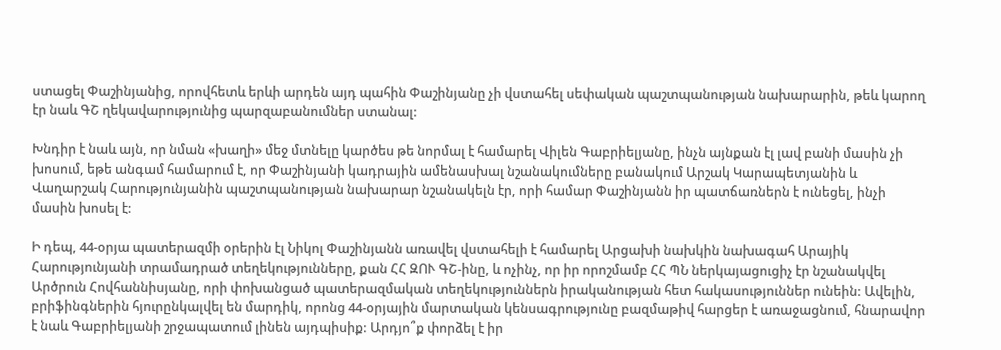ստացել Փաշինյանից, որովհետև երևի արդեն այդ պահին Փաշինյանը չի վստահել սեփական պաշտպանության նախարարին, թեև կարող էր նաև ԳՇ ղեկավարությունից պարզաբանումներ ստանալ:

Խնդիր է նաև այն, որ նման «խաղի» մեջ մտնելը կարծես թե նորմալ է համարել Վիլեն Գաբրիելյանը, ինչն այնքան էլ լավ բանի մասին չի խոսում, եթե անգամ համարում է, որ Փաշինյանի կադրային ամենասխալ նշանակումները բանակում Արշակ Կարապետյանին և Վաղարշակ Հարությունյանին պաշտպանության նախարար նշանակելն էր, որի համար Փաշինյանն իր պատճառներն է ունեցել, ինչի մասին խոսել է:

Ի դեպ, 44-օրյա պատերազմի օրերին էլ Նիկոլ Փաշինյանն առավել վստահելի է համարել Արցախի նախկին նախագահ Արայիկ Հարությունյանի տրամադրած տեղեկությունները, քան ՀՀ ԶՈՒ ԳՇ-ինը, և ոչինչ, որ իր որոշմամբ ՀՀ ՊՆ ներկայացուցիչ էր նշանակվել Արծրուն Հովհաննիսյանը, որի փոխանցած պատերազմական տեղեկություններն իրականության հետ հակասություններ ունեին: Ավելին, բրիֆինգներին հյուրընկալվել են մարդիկ, որոնց 44-օրյային մարտական կենսագրությունը բազմաթիվ հարցեր է առաջացնում, հնարավոր է նաև Գաբրիելյանի շրջապատում լինեն այդպիսիք: Արդյո՞ք փորձել է իր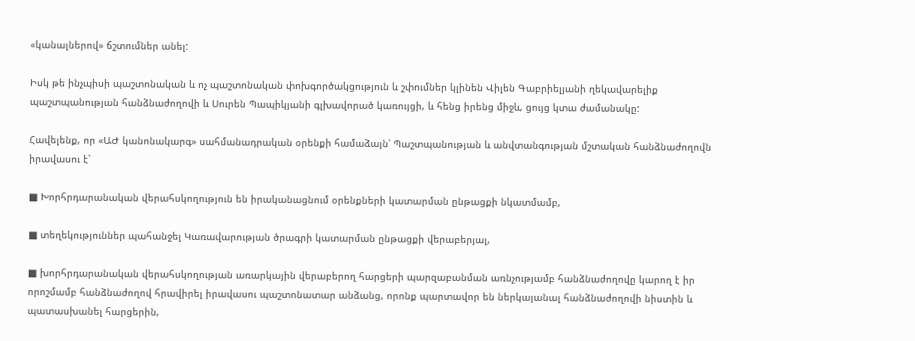«կանալներով» ճշտումներ անել:

Իսկ թե ինչպիսի պաշտոնական և ոչ պաշտոնական փոխգործակցություն և շփումներ կլինեն Վիլեն Գաբրիելյանի ղեկավարելիք պաշտպանության հանձնաժողովի և Սուրեն Պապիկյանի գլխավորած կառույցի, և հենց իրենց միջև, ցույց կտա ժամանակը:

Հավելենք, որ «ԱԺ կանոնակարգ» սահմանադրական օրենքի համաձայն՝ Պաշտպանության և անվտանգության մշտական հանձնաժողովն իրավասու է՝

■ Խորհրդարանական վերահսկողություն են իրականացնում օրենքների կատարման ընթացքի նկատմամբ,

■ տեղեկություններ պահանջել Կառավարության ծրագրի կատարման ընթացքի վերաբերյալ,

■ խորհրդարանական վերահսկողության առարկային վերաբերող հարցերի պարզաբանման առնչությամբ հանձնաժողովը կարող է իր որոշմամբ հանձնաժողով հրավիրել իրավասու պաշտոնատար անձանց, որոնք պարտավոր են ներկայանալ հանձնաժողովի նիստին և պատասխանել հարցերին,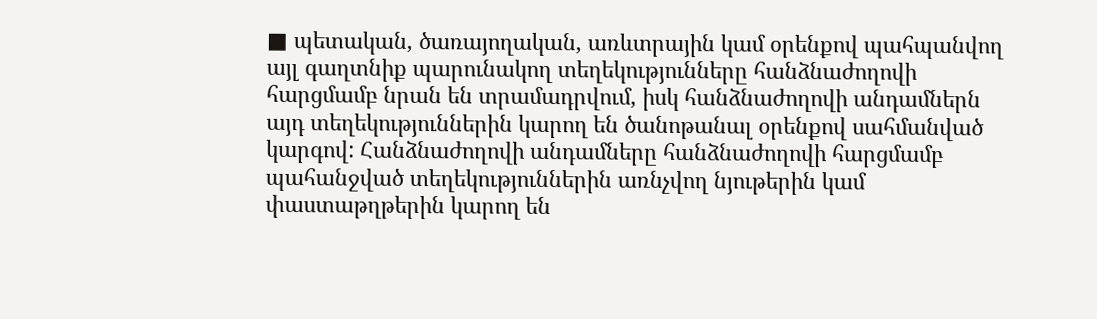■ պետական, ծառայողական, առևտրային կամ օրենքով պահպանվող այլ գաղտնիք պարունակող տեղեկությունները հանձնաժողովի հարցմամբ նրան են տրամադրվում, իսկ հանձնաժողովի անդամներն այդ տեղեկություններին կարող են ծանոթանալ օրենքով սահմանված կարգով: Հանձնաժողովի անդամները հանձնաժողովի հարցմամբ պահանջված տեղեկություններին առնչվող նյութերին կամ փաստաթղթերին կարող են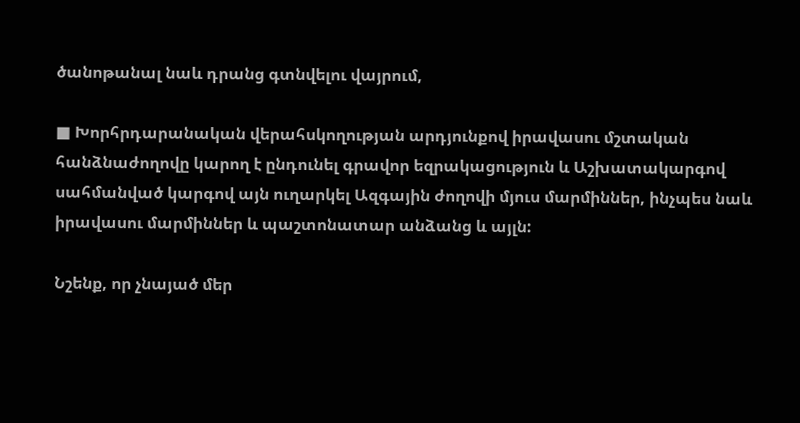ծանոթանալ նաև դրանց գտնվելու վայրում,

■ Խորհրդարանական վերահսկողության արդյունքով իրավասու մշտական հանձնաժողովը կարող է ընդունել գրավոր եզրակացություն և Աշխատակարգով սահմանված կարգով այն ուղարկել Ազգային ժողովի մյուս մարմիններ, ինչպես նաև իրավասու մարմիններ և պաշտոնատար անձանց և այլն:

Նշենք, որ չնայած մեր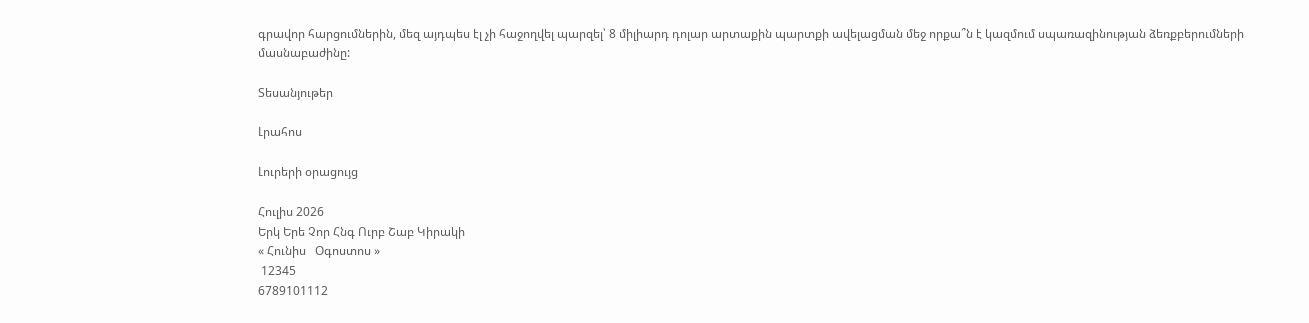գրավոր հարցումներին, մեզ այդպես էլ չի հաջողվել պարզել՝ 8 միլիարդ դոլար արտաքին պարտքի ավելացման մեջ որքա՞ն է կազմում սպառազինության ձեռքբերումների մասնաբաժինը:

Տեսանյութեր

Լրահոս

Լուրերի օրացույց

Հուլիս 2026
Երկ Երե Չոր Հնգ Ուրբ Շաբ Կիրակի
« Հունիս   Օգոստոս »
 12345
6789101112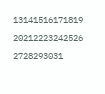13141516171819
20212223242526
2728293031